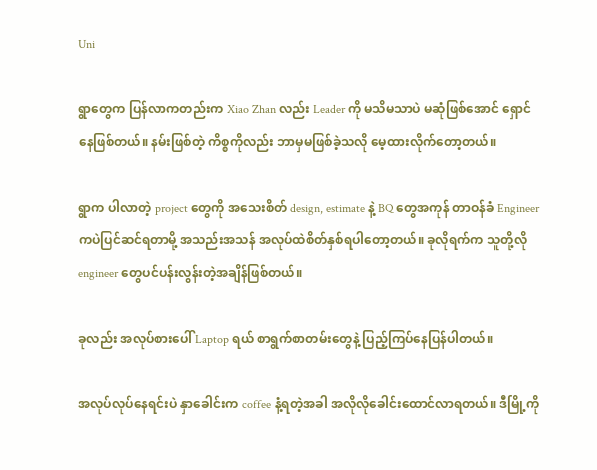Uni

ရွာတွေက ပြန်လာကတည်းက Xiao Zhan လည်း Leader ကို မသိမသာပဲ မဆုံဖြစ်အောင် ရှောင်နေဖြစ်တယ်။ နမ်းဖြစ်တဲ့ ကိစ္စကိုလည်း ဘာမှမဖြစ်ခဲ့သလို မေ့ထားလိုက်တော့တယ်။

ရွာက ပါလာတဲ့ project တွေကို အသေးစိတ် design, estimate နဲ့ BQ တွေအကုန် တာဝန်ခံ Engineer ကပဲပြင်ဆင်ရတာမို့ အသည်းအသန် အလုပ်ထဲစိတ်နှစ်ရပါတော့တယ်။ ခုလိုရက်က သူတို့လို engineer တွေပင်ပန်းလွန်းတဲ့အချိန်ဖြစ်တယ်။

ခုလည်း အလုပ်စားပေါ် Laptop ရယ် စာရွက်စာတမ်းတွေနဲ့ ပြည့်ကြပ်နေပြန်ပါတယ်။

အလုပ်လုပ်နေရင်းပဲ နှာခေါင်းက coffee နံ့ရတဲ့အခါ အလိုလိုခေါင်းထောင်လာရတယ်။ ဒီမြို့ကို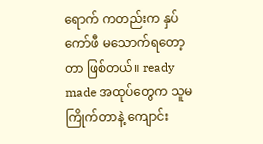ရောက် ကတည်းက နှပ်ကော်ဖီ မသောက်ရတော့တာ ဖြစ်တယ်။ ready made အထုပ်တွေက သူမကြိုက်တာနဲ့ ကျောင်း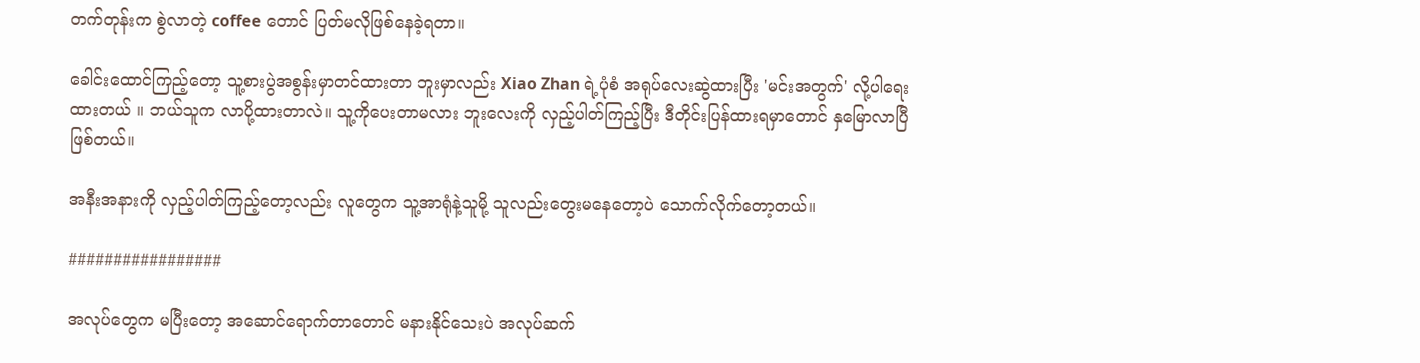တက်တုန်းက စွဲလာတဲ့ coffee တောင် ပြတ်မလိုဖြစ်နေခဲ့ရတာ။

ခေါင်းထောင်ကြည့်တော့ သူ့စားပွဲအစွန်းမှာတင်ထားတာ ဘူးမှာလည်း Xiao Zhan ရဲ့ပုံစံ အရုပ်လေးဆွဲထားပြီး 'မင်းအတွက်' လို့ပါရေးထားတယ် ။ ဘယ်သူက လာပို့ထားတာလဲ။ သူ့ကိုပေးတာမလား ဘူးလေးကို လှည့်ပါတ်ကြည့်ပြီး ဒီတိုင်းပြန်ထားရမှာတောင် နှမြောလာပြီဖြစ်တယ်။

အနီးအနားကို လှည့်ပါတ်ကြည့်တော့လည်း လူတွေက သူ့အာရုံနဲ့သူမို့ သူလည်းတွေးမနေတော့ပဲ သောက်လိုက်တော့တယ်။

#################

အလုပ်တွေက မပြီးတော့ အဆောင်ရောက်တာတောင် မနားနိုင်သေးပဲ အလုပ်ဆက်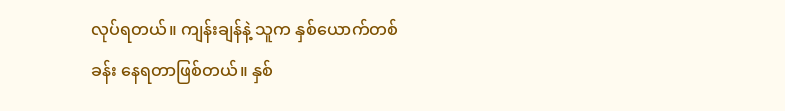လုပ်ရတယ်။ ကျန်းချန်နဲ့ သူက နှစ်ယောက်တစ်ခန်း နေရတာဖြစ်တယ်။ နှစ်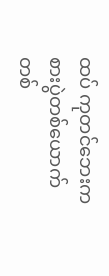ထပ် ကုတင်ဘေးက စားပွဲတစ်ယောက်တစ်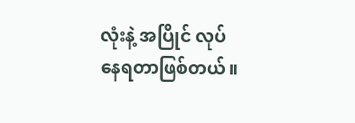လုံးနဲ့ အပြိုင် လုပ်နေရတာဖြစ်တယ်။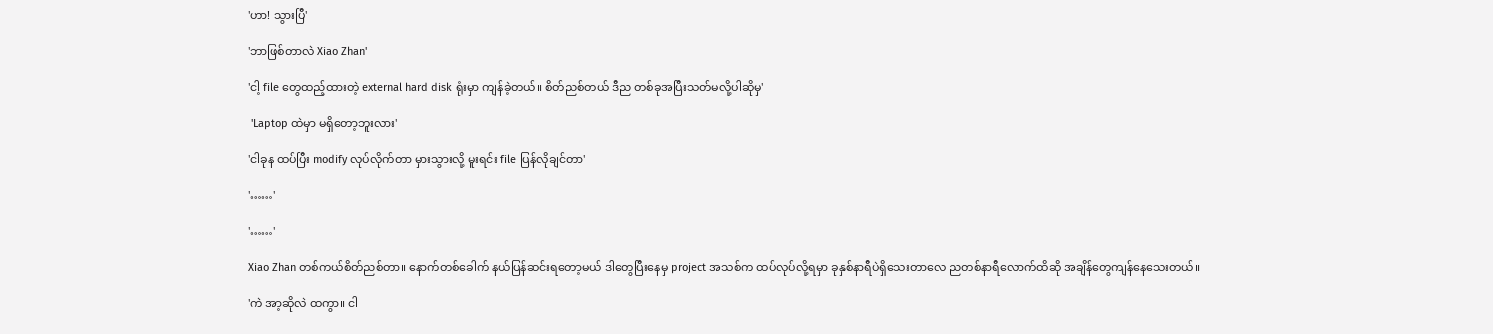'ဟာ! သွားပြီ'

'ဘာဖြစ်တာလဲ Xiao Zhan'

'ငါ့ file တွေထည့်ထားတဲ့ external hard disk ရုံးမှာ ကျန်ခဲ့တယ်။ စိတ်ညစ်တယ် ဒီည တစ်ခုအပြီးသတ်မလို့ပါဆိုမှ'

 'Laptop ထဲမှာ မရှိတော့ဘူးလား'

'ငါခုန ထပ်ပြီး modify လုပ်လိုက်တာ မှားသွားလို့ မူးရင်း file ပြန်လိုချင်တာ'

'……'

'……'

Xiao Zhan တစ်ကယ်စိတ်ညစ်တာ။ နောက်တစ်ခေါက် နယ်ပြန်ဆင်းရတော့မယ် ဒါတွေပြီးနေမှ project အသစ်က ထပ်လုပ်လို့ရမှာ ခုနှစ်နာရီပဲရှိသေးတာလေ ညတစ်နာရီလောက်ထိဆို အချိန်တွေကျန်နေသေးတယ်။

'ကဲ အာ့ဆိုလဲ ထကွာ။ ငါ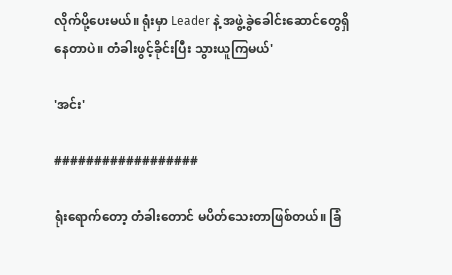လိုက်ပို့ပေးမယ်။ ရုံးမှာ Leader နဲ့ အဖွဲ့ခွဲခေါင်းဆောင်တွေရှိနေတာပဲ။ တံခါးဖွင့်ခိုင်းပြီး သွားယူကြမယ်'

'အင်း'

##################

ရုံးရောက်တော့ တံခါးတောင် မပိတ်သေးတာဖြစ်တယ်။ ခြံ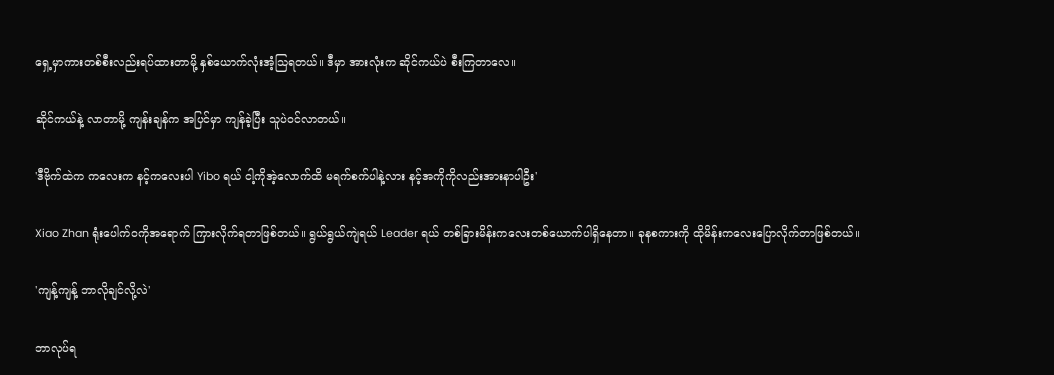ရှေ့မှာကားတစ်စီးလည်းရပ်ထားတာမို့ နှစ်ယောက်လုံးအံ့သြရတယ်။ ဒီမှာ အားလုံးက ဆိုင်ကယ်ပဲ စီးကြတာလေ။

ဆိုင်ကယ်နဲ့ လာတာမို့ ကျန်းချန်က အပြင်မှာ ကျန်ခဲ့ပြီး သူပဲဝင်လာတယ်။

'ဒီဗိုက်ထဲက ကလေးက နင့်ကလေးပါ Yibo ရယ် ငါ့ကိုအဲ့လောက်ထိ မရက်စက်ပါနဲ့လား နင့်အကိုကိုလည်းအားနာပါဦး'

Xiao Zhan ရုံးပေါက်ဝကိုအရောက် ကြားလိုက်ရတာဖြစ်တယ်။ ရွယ်ရွယ်ကျဲရယ် Leader ရယ် တစ်ခြားမိန်းကလေးတစ်ယောက်ပါရှိနေတာ။ ခုနစကားကို ထိုမိန်းကလေးပြောလိုက်တာဖြစ်တယ်။

'ကျန့်ကျန့် ဘာလိုချင်လို့လဲ'

ဘာလုပ်ရ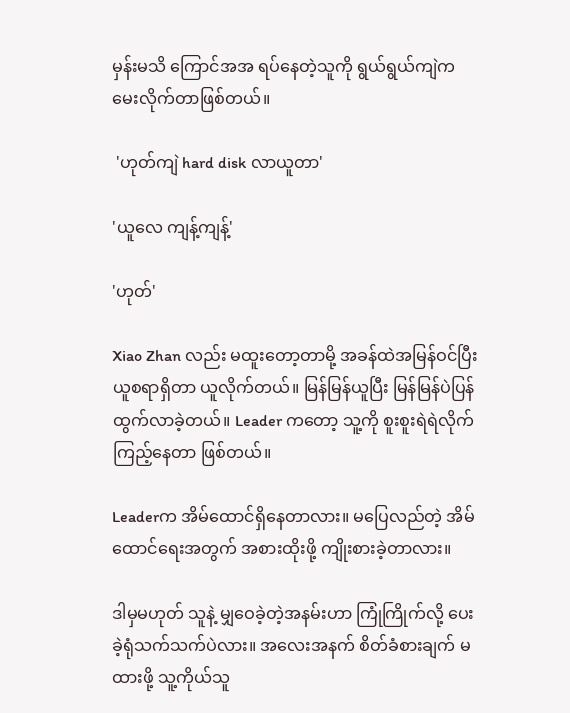မှန်းမသိ ကြောင်အအ ရပ်နေတဲ့သူကို ရွယ်ရွယ်ကျဲက မေးလိုက်တာဖြစ်တယ်။

 'ဟုတ်ကျဲ hard disk လာယူတာ'

'ယူလေ ကျန့်ကျန့်'

'ဟုတ်'

Xiao Zhan လည်း မထူးတော့တာမို့ အခန်ထဲအမြန်ဝင်ပြီး ယူစရာရှိတာ ယူလိုက်တယ်။ မြန်မြန်ယူပြီး မြန်မြန်ပဲပြန်ထွက်လာခဲ့တယ်။ Leader ကတော့ သူ့ကို စူးစူးရဲရဲလိုက်ကြည့်နေတာ ဖြစ်တယ်။

Leaderက အိမ်ထောင်ရှိနေတာလား။ မပြေလည်တဲ့ အိမ်ထောင်ရေးအတွက် အစားထိုးဖို့ ကျိုးစားခဲ့တာလား။

ဒါမှမဟုတ် သူနဲ့ မျှဝေခဲ့တဲ့အနမ်းဟာ ကြုံကြိုက်လို့ ပေးခဲ့ရုံသက်သက်ပဲလား။ အလေးအနက် စိတ်ခံစားချက် မထားဖို့ သူ့ကိုယ်သူ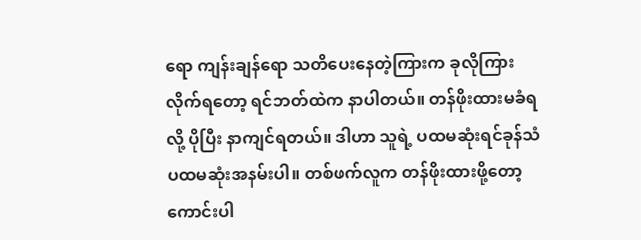ရော ကျန်းချန်ရော သတိပေးနေတဲ့ကြားက ခုလိုကြားလိုက်ရတော့ ရင်ဘတ်ထဲက နာပါတယ်။ တန်ဖိုးထားမခံရလို့ ပိုပြီး နာကျင်ရတယ်။ ဒါဟာ သူရဲ့ ပထမဆုံးရင်ခုန်သံ ပထမဆုံးအနမ်းပါ။ တစ်ဖက်လူက တန်ဖိုးထားဖို့တော့ ကောင်းပါ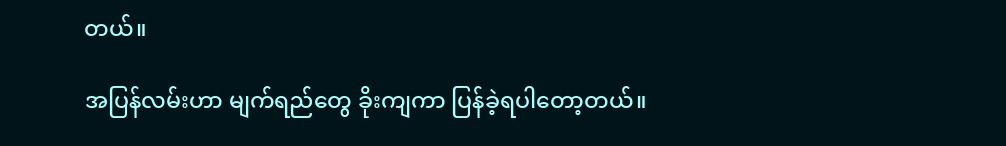တယ်။

အပြန်လမ်းဟာ မျက်ရည်တွေ ခိုးကျကာ ပြန်ခဲ့ရပါတော့တယ်။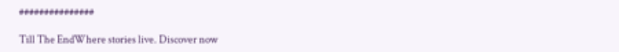###############

Till The EndWhere stories live. Discover now